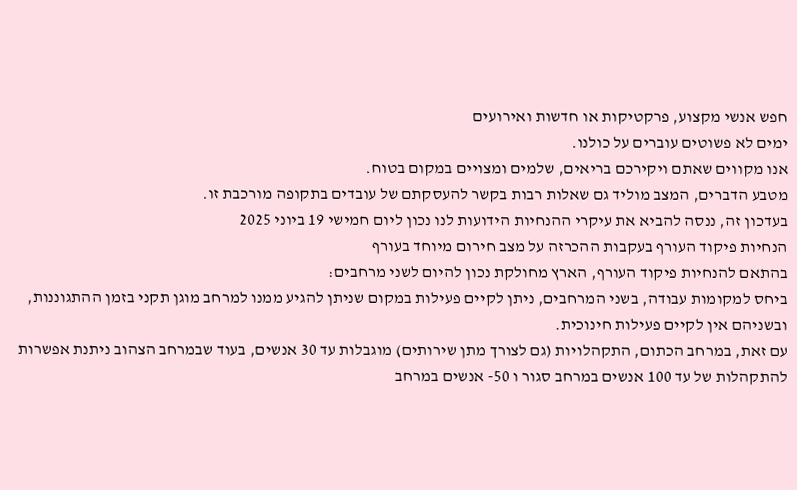חפש אנשי מקצוע, פרקטיקות או חדשות ואירועים
ימים לא פשוטים עוברים על כולנו.
אנו מקווים שאתם ויקירכם בריאים, שלמים ומצויים במקום בטוח.
מטבע הדברים, המצב מוליד גם שאלות רבות בקשר להעסקתם של עובדים בתקופה מורכבת זו.
בעדכון זה, ננסה להביא את עיקרי ההנחיות הידועות לנו נכון ליום חמישי 19 ביוני 2025
הנחיות פיקוד העורף בעקבות ההכרזה על מצב חירום מיוחד בעורף
בהתאם להנחיות פיקוד העורף, הארץ מחולקת נכון להיום לשני מרחבים:
ביחס למקומות עבודה, בשני המרחבים, ניתן לקיים פעילות במקום שניתן להגיע ממנו למרחב מוגן תקני בזמן ההתגוננות, ובשניהם אין לקיים פעילות חינוכית.
עם זאת, במרחב הכתום, התקהלויות (גם לצורך מתן שירותים) מוגבלות עד 30 אנשים, בעוד שבמרחב הצהוב ניתנת אפשרות להתקהלות של עד 100 אנשים במרחב סגור ו 50- אנשים במרחב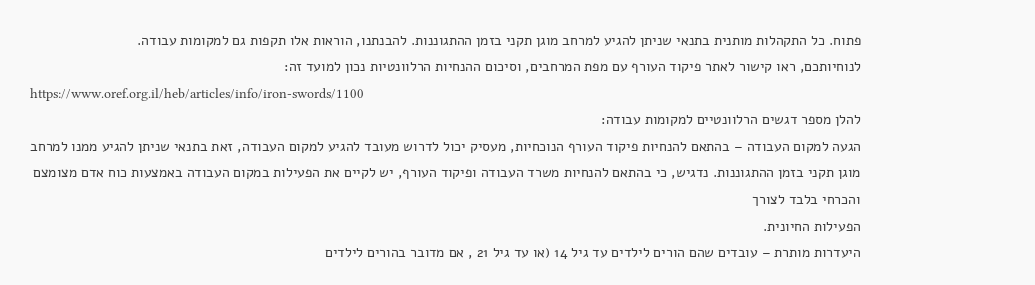פתוח. כל התקהלות מותנית בתנאי שניתן להגיע למרחב מוגן תקני בזמן ההתגוננות. להבנתנו, הוראות אלו תקפות גם למקומות עבודה.
לנוחיותכם, ראו קישור לאתר פיקוד העורף עם מפת המרחבים, וסיכום ההנחיות הרלוונטיות נכון למועד זה:
https://www.oref.org.il/heb/articles/info/iron-swords/1100
להלן מספר דגשים הרלוונטיים למקומות עבודה:
הגעה למקום העבודה – בהתאם להנחיות פיקוד העורף הנוכחיות, מעסיק יכול לדרוש מעובד להגיע למקום העבודה, זאת בתנאי שניתן להגיע ממנו למרחב מוגן תקני בזמן ההתגוננות. נדגיש, כי בהתאם להנחיות משרד העבודה ופיקוד העורף, יש לקיים את הפעילות במקום העבודה באמצעות כוח אדם מצומצם והכרחי בלבד לצורך
הפעילות החיונית.
היעדרות מותרת – עובדים שהם הורים לילדים עד גיל 14 (או עד גיל 21 , אם מדובר בהורים לילדים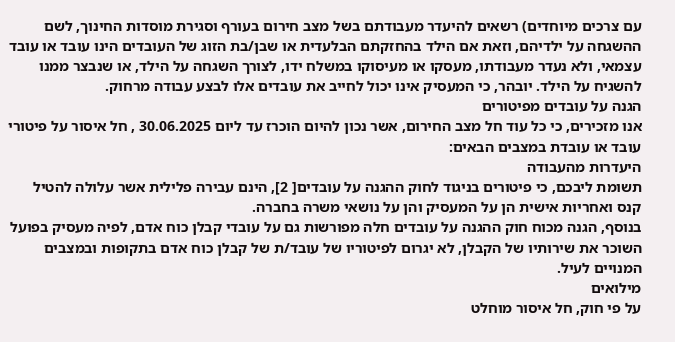עם צרכים מיוחדים) רשאים להיעדר מעבודתם בשל מצב חירום בעורף וסגירת מוסדות החינוך, לשם ההשגחה על ילדיהם, וזאת אם הילד בהחזקתם הבלעדית או שבן/בת הזוג של העובדים הינו עובד או עובד עצמאי, ולא נעדר מעבודתו, מעסקו או מעיסוקו במשלח ידו, לצורך השגחה על הילד, או שנבצר ממנו להשגיח על הילד. יובהר, כי המעסיק אינו יכול לחייב את עובדים אלו לבצע עבודה מרחוק.
הגנה על עובדים מפיטורים
אנו מזכירים, כי כל עוד חל מצב החירום, אשר נכון להיום הוכרז עד ליום 30.06.2025 , חל איסור על פיטורי עובד או עובדת במצבים הבאים:
היעדרות מהעבודה
תשומת ליבכם, כי פיטורים בניגוד לחוק ההגנה על עובדים[ 2], הינם עבירה פלילית אשר עלולה להטיל קנס ואחריות אישית הן על המעסיק והן על נושאי משרה בחברה.
בנוסף, הגנה מכוח חוק ההגנה על עובדים חלה מפורשות גם על עובדי קבלן כוח אדם, לפיה מעסיק בפועל השוכר את שירותיו של הקבלן, לא יגרום לפיטוריו של עובד/ת של קבלן כוח אדם בתקופות ובמצבים המנויים לעיל.
מילואים
על פי חוק, חל איסור מוחלט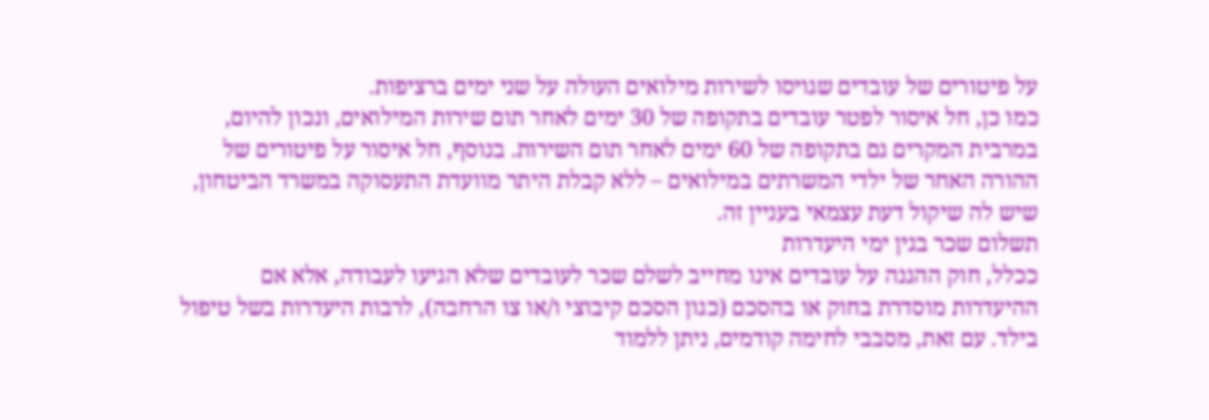על פיטורים של עובדים שגויסו לשירות מילואים העולה על שני ימים ברציפות.
כמו כן, חל איסור לפטר עובדים בתקופה של 30 ימים לאחר תום שירות המילואים, ונכון להיום, במרבית המקרים גם בתקופה של 60 ימים לאחר תום השירות. בנוסף, חל איסור על פיטורים של ההורה האחר של ילדי המשרתים במילואים – ללא קבלת היתר מוועדת התעסוקה במשרד הביטחון, שיש לה שיקול דעת עצמאי בעניין זה.
תשלום שכר בגין ימי היעדרות
ככלל, חוק ההגנה על עובדים אינו מחייב לשלם שכר לעובדים שלא הגיעו לעבודה, אלא אם ההיעדרות מוסדרת בחוק או בהסכם (כגון הסכם קיבוצי ו/או צו הרחבה), לרבות היעדרות בשל טיפול בילד. עם זאת, מסבבי לחימה קודמים, ניתן ללמוד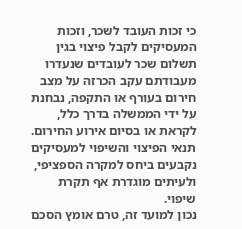כי זכות העובד לשכר, וזכות המעסיקים לקבל פיצוי בגין תשלום שכר לעובדים שנעדרו מעבודתם עקב הכרזה על מצב חירום בעורף או התקפה, נבחנת על ידי הממשלה בדרך כלל, לקראת או בסיום אירוע החירום. תנאי הפיצוי והשיפוי למעסיקים נקבעים ביחס למקרה הספציפי, ולעיתים מוגדרת אף תקרת שיפוי.
נכון למועד זה, טרם אומץ הסכם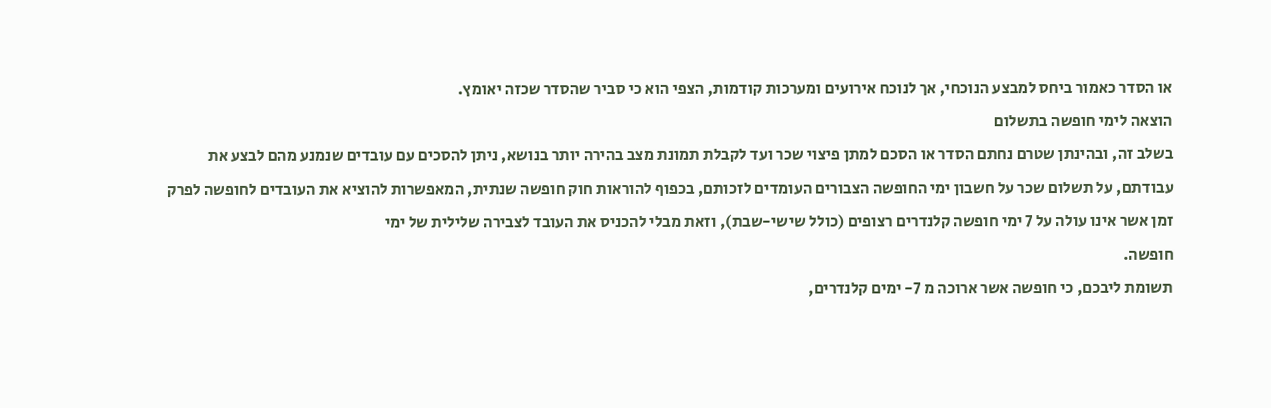או הסדר כאמור ביחס למבצע הנוכחי, אך לנוכח אירועים ומערכות קודמות, הצפי הוא כי סביר שהסדר שכזה יאומץ.
הוצאה לימי חופשה בתשלום
בשלב זה, ובהינתן שטרם נחתם הסדר או הסכם למתן פיצוי שכר ועד לקבלת תמונת מצב בהירה יותר בנושא, ניתן להסכים עם עובדים שנמנע מהם לבצע את עבודתם, על תשלום שכר על חשבון ימי החופשה הצבורים העומדים לזכותם, בכפוף להוראות חוק חופשה שנתית, המאפשרות להוציא את העובדים לחופשה לפרק זמן אשר אינו עולה על 7 ימי חופשה קלנדרים רצופים (כולל שישי-שבת), וזאת מבלי להכניס את העובד לצבירה שלילית של ימי
חופשה.
תשומת ליבכם, כי חופשה אשר ארוכה מ 7- ימים קלנדרים,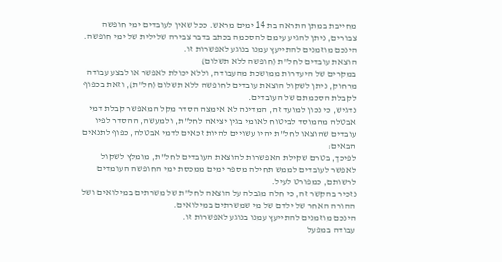מחייבת במתן התראה בת 14 ימים מראש. ככל שאין לעובדים ימי חופשה צבורים, ניתן להגיע עימם להסכמה בכתב בדבר צבירה שלילית של ימי חופשה.
הינכם מוזמנים להתייעץ עמנו בנוגע לאפשרות זו.
הוצאת עובדים לחל"ת (חופשה ללא תשלום)
במקרים של היעדרות ממושכת מהעבודה, וללא יכולת לאפשר או לבצע עבודה מרחוק, ניתן לשקול הוצאת עובדים לחופשה ללא תשלום (חל"ת), וזאת בכפוף לקבלת הסכמתם של העובדים.
נדגיש, כי נכון למועד זה, המדינה לא אימצה הסדר מקל המאפשר קבלת דמי אבטלה מהמוסד לביטוח לאומי בגין יציאה לחל"ת, ולמעשה, ההסדר לפיו עובדים שהוצאו לחל"ת יהיו עשויים להיות זכאים לדמי אבטלה, כפוף לתנאים הבאים:
לפיכך, בטרם שקילת האפשרות להוצאת העובדים לחל"ת, מומלץ לשקול לאפשר לעובדים לממש תחילה מספר ימים ממכסת ימי החופשה העומדים לרשותם, כמפורט לעיל.
נזכיר בהקשר זה, כי חלה מגבלה על הוצאה לחל"ת של משרתים במילואים ושל ההורה האחר של ילדם של מי שמשרתים במילואים.
הינכם מוזמנים להתייעץ עמנו בנוגע לאפשרות זו.
עבודה במפעל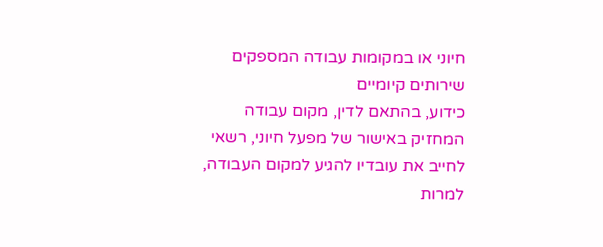חיוני או במקומות עבודה המספקים שירותים קיומיים
כידוע, בהתאם לדין, מקום עבודה המחזיק באישור של מפעל חיוני, רשאי לחייב את עובדיו להגיע למקום העבודה, למרות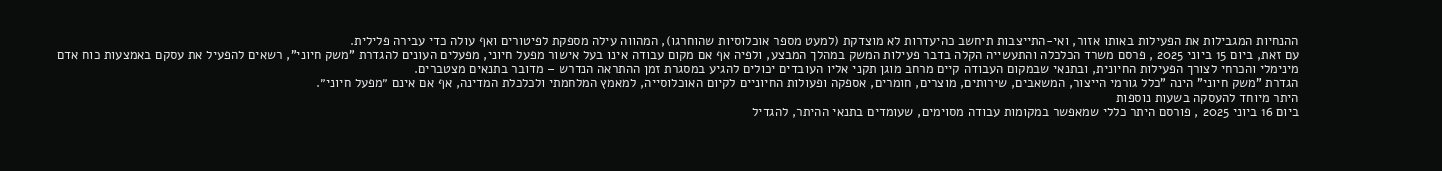ההנחיות המגבילות את הפעילות באותו אזור, ואי-התייצבות תיחשב כהיעדרות לא מוצדקת (למעט מספר אוכלוסיות שהוחרגו), המהווה עילה מספקת לפיטורים ואף עולה כדי עבירה פלילית.
עם זאת, ביום 15 ביוני 2025 , פרסם משרד הכלכלה והתעשייה הקלה בדבר פעילות המשק במהלך המבצע, ולפיה אף אם מקום עבודה אינו בעל אישור מפעל חיוני, מפעלים העונים להגדרת "משק חיוני", רשאים להפעיל את עסקם באמצעות כוח אדם מינימלי והכרחי לצורך הפעילות החיונית, ובתנאי שבמקום העבודה קיים מרחב מוגן תקני אליו העובדים יכולים להגיע במסגרת זמן ההתראה הנדרש – מדובר בתנאים מצטברים.
הגדרת "משק חיוני" הינה "כלל גורמי הייצור, המשאבים, שירותים, מוצרים, חומרים, אספקה ופעולות החיוניים לקיום האוכלוסייה, למאמץ המלחמתי ולכלכלת המדינה, אף אם אינם ״מפעל חיוני״.
היתר מיוחד להעסקה בשעות נוספות
ביום 16 ביוני 2025 , פורסם היתר כללי שמאפשר במקומות עבודה מסוימים, שעומדים בתנאי ההיתר, להגדיל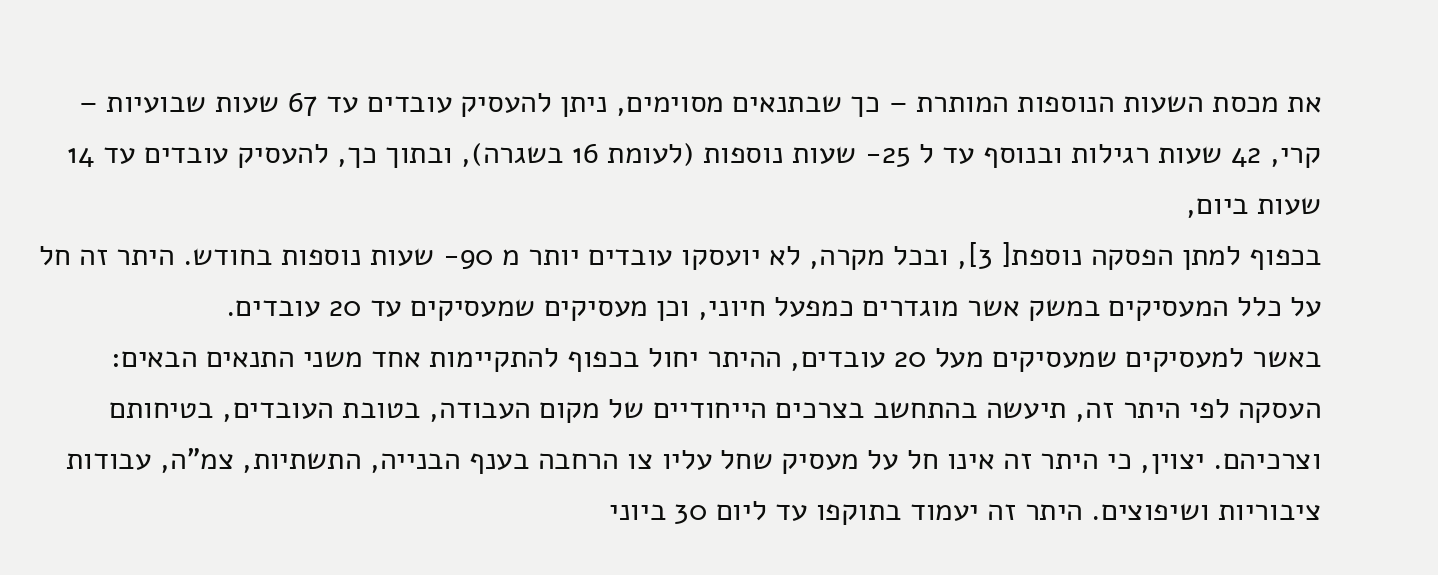את מכסת השעות הנוספות המותרת – כך שבתנאים מסוימים, ניתן להעסיק עובדים עד 67 שעות שבועיות – קרי, 42 שעות רגילות ובנוסף עד ל 25- שעות נוספות (לעומת 16 בשגרה), ובתוך כך, להעסיק עובדים עד 14 שעות ביום,
בכפוף למתן הפסקה נוספת[ 3], ובכל מקרה, לא יועסקו עובדים יותר מ 90- שעות נוספות בחודש. היתר זה חל על כלל המעסיקים במשק אשר מוגדרים כמפעל חיוני, וכן מעסיקים שמעסיקים עד 20 עובדים.
באשר למעסיקים שמעסיקים מעל 20 עובדים, ההיתר יחול בכפוף להתקיימות אחד משני התנאים הבאים:
העסקה לפי היתר זה, תיעשה בהתחשב בצרכים הייחודיים של מקום העבודה, בטובת העובדים, בטיחותם וצרכיהם. יצוין, כי היתר זה אינו חל על מעסיק שחל עליו צו הרחבה בענף הבנייה, התשתיות, צמ"ה, עבודות ציבוריות ושיפוצים. היתר זה יעמוד בתוקפו עד ליום 30 ביוני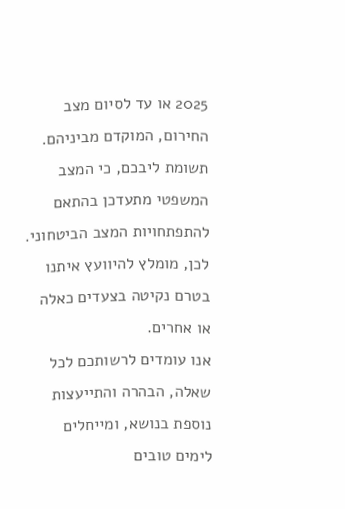2025 או עד לסיום מצב החירום, המוקדם מביניהם.
תשומת ליבכם, כי המצב המשפטי מתעדכן בהתאם להתפתחויות המצב הביטחוני. לכן, מומלץ להיוועץ איתנו בטרם נקיטה בצעדים כאלה או אחרים.
אנו עומדים לרשותכם לכל שאלה, הבהרה והתייעצות נוספת בנושא, ומייחלים לימים טובים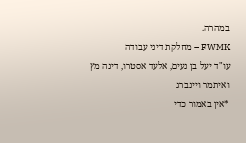במהרה.
FWMK – מחלקת דיני עבודה
עו"ד יעל בן נעים, אלעד אסטרו, דינה מץ ואיתמר ויינברג
*אין באמור כדי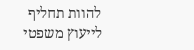להוות תחליף לייעוץ משפטי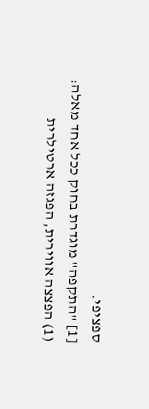ספציפי.
[1] "התקפה" מוגדרת בחוק ככל אחד מאלה:
(1) הפצצה אווירית, הפגזה ארטילרית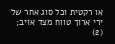או רקטית וכל סוג אחר של ירי ארוך טווח מצד אויב;
(2)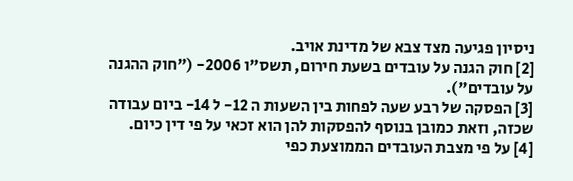ניסיון פגיעה מצד צבא של מדינת אויב.
[2] חוק הגנה על עובדים בשעת חירום, תשס"ו 2006- ("חוק ההגנה על עובדים").
[3] הפסקה של רבע שעה לפחות בין השעות ה 12- ל 14- ביום עבודה שכזה, וזאת כמובן בנוסף להפסקות להן הוא זכאי על פי דין כיום.
[4] על פי מצבת העובדים הממוצעת כפי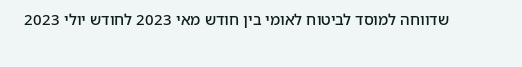שדווחה למוסד לביטוח לאומי בין חודש מאי 2023 לחודש יולי 2023